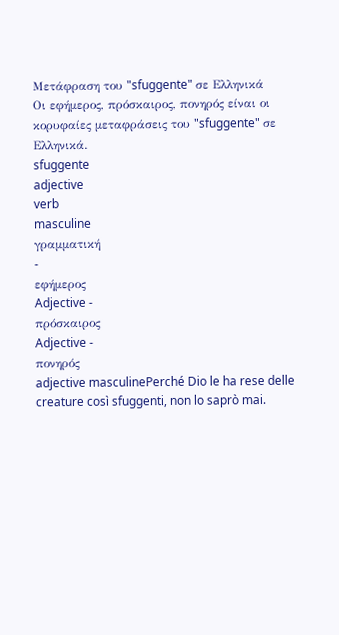Μετάφραση του "sfuggente" σε Ελληνικά
Οι εφήμερος, πρόσκαιρος, πονηρός είναι οι κορυφαίες μεταφράσεις του "sfuggente" σε Ελληνικά.
sfuggente
adjective
verb
masculine
γραμματική
-
εφήμερος
Adjective -
πρόσκαιρος
Adjective -
πονηρός
adjective masculinePerché Dio le ha rese delle creature così sfuggenti, non lo saprò mai.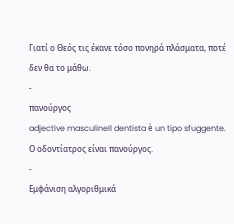Γιατί ο Θεός τις έκανε τόσο πονηρά πλάσματα, ποτέ δεν θα το μάθω.
-
πανούργος
adjective masculineIl dentista è un tipo sfuggente.
Ο οδοντίατρος είναι πανούργος.
-
Εμφάνιση αλγοριθμικά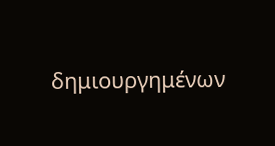δημιουργημένων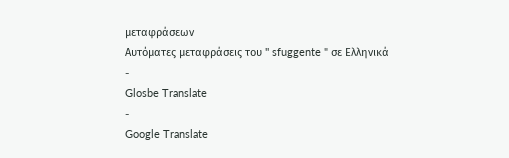μεταφράσεων
Αυτόματες μεταφράσεις του " sfuggente " σε Ελληνικά
-
Glosbe Translate
-
Google Translate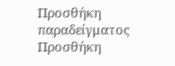Προσθήκη παραδείγματος
Προσθήκη